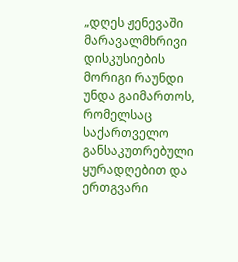„დღეს ჟენევაში მარავალმხრივი დისკუსიების მორიგი რაუნდი უნდა გაიმართოს, რომელსაც საქართველო
განსაკუთრებული ყურადღებით და ერთგვარი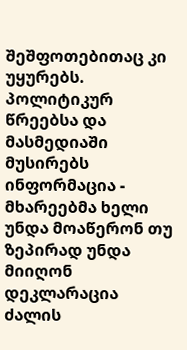შეშფოთებითაც კი უყურებს. პოლიტიკურ წრეებსა და მასმედიაში მუსირებს ინფორმაცია - მხარეებმა ხელი უნდა მოაწერონ თუ ზეპირად უნდა მიიღონ დეკლარაცია ძალის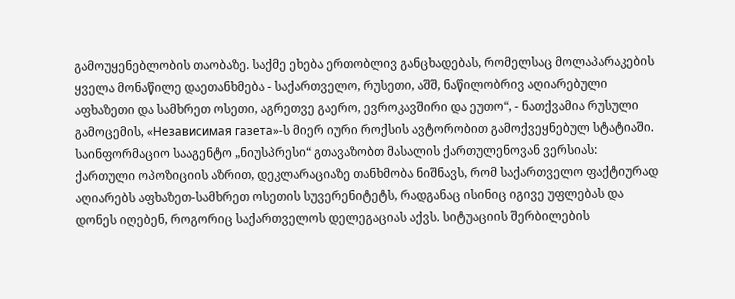გამოუყენებლობის თაობაზე. საქმე ეხება ერთობლივ განცხადებას, რომელსაც მოლაპარაკების ყველა მონაწილე დაეთანხმება - საქართველო, რუსეთი, აშშ, ნაწილობრივ აღიარებული აფხაზეთი და სამხრეთ ოსეთი, აგრეთვე გაერო, ევროკავშირი და ეუთო“, - ნათქვამია რუსული გამოცემის, «Независимая газета»-ს მიერ იური როქსის ავტორობით გამოქვეყნებულ სტატიაში.
საინფორმაციო სააგენტო „ნიუსპრესი“ გთავაზობთ მასალის ქართულენოვან ვერსიას:
ქართული ოპოზიციის აზრით, დეკლარაციაზე თანხმობა ნიშნავს, რომ საქართველო ფაქტიურად აღიარებს აფხაზეთ-სამხრეთ ოსეთის სუვერენიტეტს, რადგანაც ისინიც იგივე უფლებას და დონეს იღებენ, როგორიც საქართველოს დელეგაციას აქვს. სიტუაციის შერბილების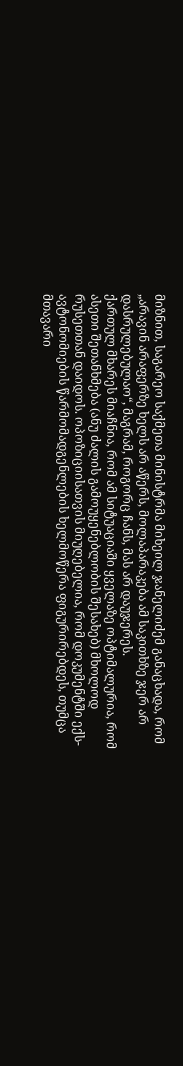მიზნით, საგარეო საქმეთა მინისტრმა მიხეილ ჯანელიძემ განაცხადა, რომ „არავინ არაფერზე ხელს არ აწერს, მოლაპარაკება ამ საკითხზე ჯერ არ დასრულებულაო“, მაგრამ, როგორც ჩანს, მას არ დაუჯერეს.
ქართულ მხარეს მიაჩნია, რომ ამ სიტუაციაში ყველაზე ოპტიმალურია, რომ ასეთი შეთანხმება (ანუ ძალის გამოუყენებლობის შესახებ) მხოლოდ რუსეთთან დაიდოს. ოპოზიციისათვის მიუღებელია, რომ დოკუმენტში ექს-ავტონომიების წარმომადგენლების ხელმოწერა ფიგურირებდეს, თუმცა მთავარი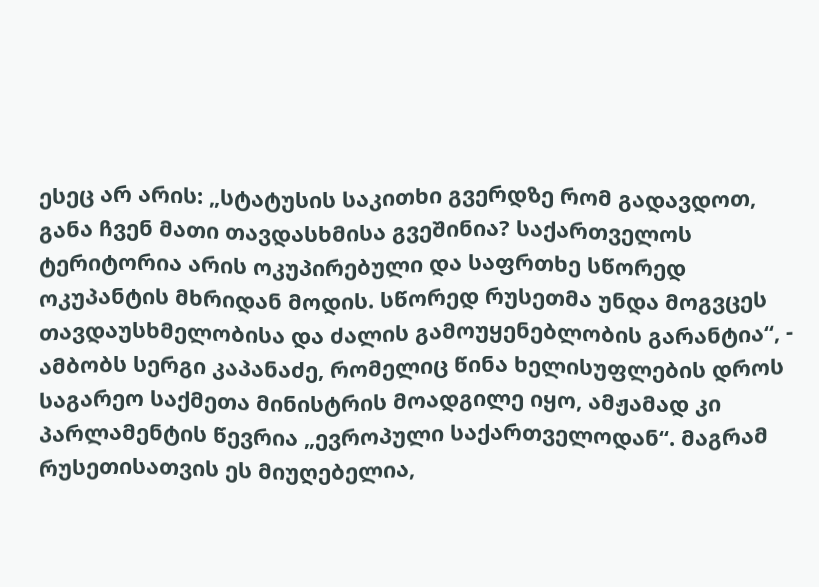ესეც არ არის: „სტატუსის საკითხი გვერდზე რომ გადავდოთ, განა ჩვენ მათი თავდასხმისა გვეშინია? საქართველოს ტერიტორია არის ოკუპირებული და საფრთხე სწორედ ოკუპანტის მხრიდან მოდის. სწორედ რუსეთმა უნდა მოგვცეს თავდაუსხმელობისა და ძალის გამოუყენებლობის გარანტია“, - ამბობს სერგი კაპანაძე, რომელიც წინა ხელისუფლების დროს საგარეო საქმეთა მინისტრის მოადგილე იყო, ამჟამად კი პარლამენტის წევრია „ევროპული საქართველოდან“. მაგრამ რუსეთისათვის ეს მიუღებელია,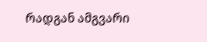რადგან ამგვარი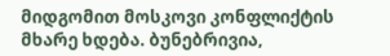მიდგომით მოსკოვი კონფლიქტის მხარე ხდება. ბუნებრივია,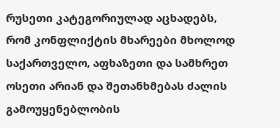რუსეთი კატეგორიულად აცხადებს, რომ კონფლიქტის მხარეები მხოლოდ საქართველო, აფხაზეთი და სამხრეთ ოსეთი არიან და შეთანხმებას ძალის გამოუყენებლობის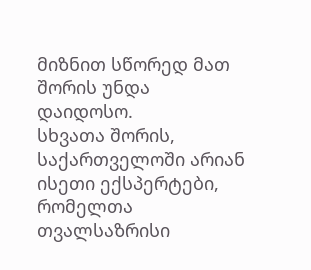მიზნით სწორედ მათ შორის უნდა დაიდოსო.
სხვათა შორის, საქართველოში არიან ისეთი ექსპერტები, რომელთა თვალსაზრისი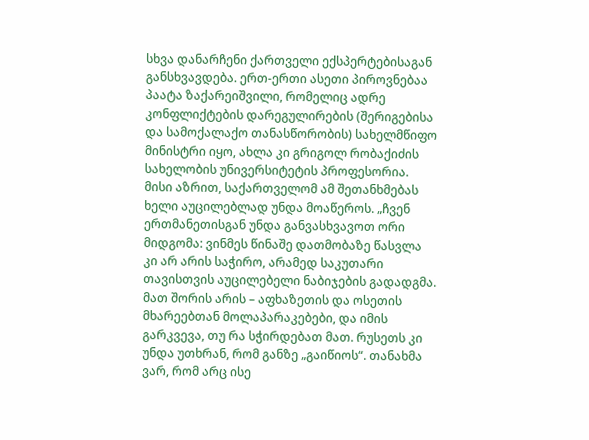სხვა დანარჩენი ქართველი ექსპერტებისაგან განსხვავდება. ერთ-ერთი ასეთი პიროვნებაა პაატა ზაქარეიშვილი, რომელიც ადრე კონფლიქტების დარეგულირების (შერიგებისა და სამოქალაქო თანასწორობის) სახელმწიფო მინისტრი იყო, ახლა კი გრიგოლ რობაქიძის სახელობის უნივერსიტეტის პროფესორია. მისი აზრით, საქართველომ ამ შეთანხმებას ხელი აუცილებლად უნდა მოაწეროს. „ჩვენ ერთმანეთისგან უნდა განვასხვავოთ ორი მიდგომა: ვინმეს წინაშე დათმობაზე წასვლა კი არ არის საჭირო, არამედ საკუთარი თავისთვის აუცილებელი ნაბიჯების გადადგმა. მათ შორის არის – აფხაზეთის და ოსეთის მხარეებთან მოლაპარაკებები, და იმის გარკვევა, თუ რა სჭირდებათ მათ. რუსეთს კი უნდა უთხრან, რომ განზე „გაიწიოს“. თანახმა ვარ, რომ არც ისე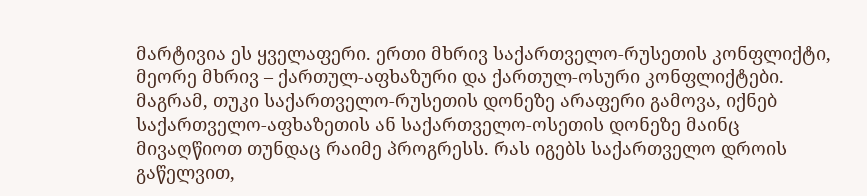მარტივია ეს ყველაფერი. ერთი მხრივ საქართველო-რუსეთის კონფლიქტი, მეორე მხრივ – ქართულ-აფხაზური და ქართულ-ოსური კონფლიქტები. მაგრამ, თუკი საქართველო-რუსეთის დონეზე არაფერი გამოვა, იქნებ საქართველო-აფხაზეთის ან საქართველო-ოსეთის დონეზე მაინც მივაღწიოთ თუნდაც რაიმე პროგრესს. რას იგებს საქართველო დროის გაწელვით,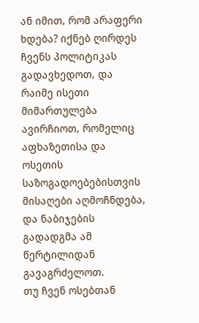ან იმით, რომ არაფერი ხდება? იქნებ ღირდეს ჩვენს პოლიტიკას გადავხედოთ, და რაიმე ისეთი მიმართულება ავირჩიოთ, რომელიც აფხაზეთისა და ოსეთის საზოგადოებებისთვის მისაღები აღმოჩნდება, და ნაბიჯების გადადგმა ამ წერტილიდან გავაგრძელოთ.
თუ ჩვენ ოსებთან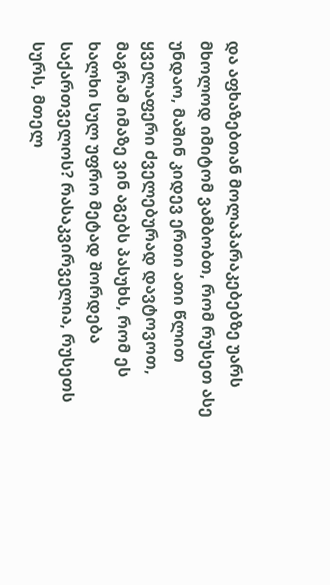და აფხაზებთან მოლაპარაკებებზე უარს მხოლოდ იმიტომ ვამბობთ, რომ რუსეთ ასე უნდაო, მაშინ კიდევ ერთი ათი წლით ყველაფერი ძველებურად დავტოვოთ, მაგრამ იმაზე ვინ აგებს პასუხს, რომ ეს ხალხი სულ უფრო მეტად შორდება საქართველოს? რასაკვირველია, რუსეთს სურს, მთელ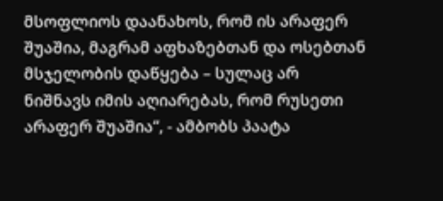მსოფლიოს დაანახოს, რომ ის არაფერ შუაშია, მაგრამ აფხაზებთან და ოსებთან მსჯელობის დაწყება – სულაც არ ნიშნავს იმის აღიარებას, რომ რუსეთი არაფერ შუაშია“, - ამბობს პაატა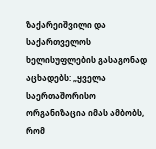ზაქარეიშვილი და საქართველოს ხელისუფლების გასაგონად აცხადებს: „ყველა საერთაშორისო ორგანიზაცია იმას ამბობს, რომ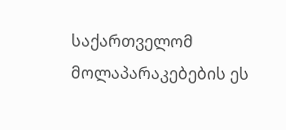საქართველომ მოლაპარაკებების ეს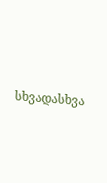სხვადასხვა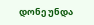დონე უნდა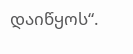დაიწყოს“.